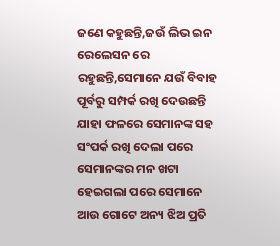ଜଣେ କହୁଛନ୍ତି,ଜଉଁ ଲିଭ ଇନ ରେଲେସନ ରେ ରହୁଛନ୍ତି,ସେମାନେ ଯଉଁ ବିବାହ ପୂର୍ବରୁ ସମ୍ପର୍କ ରଖି ଦେଉଛନ୍ତି ଯାହା ଫଳରେ ସେମାନଙ୍କ ସହ ସଂପର୍କ ରଖି ଦେଲା ପରେ ସେମାନଙ୍କର ମନ ଖଟା ହେଇଗଲା ପରେ ସେମାନେ ଆଉ ଗୋଟେ ଅନ୍ୟ ଝିଅ ପ୍ରତି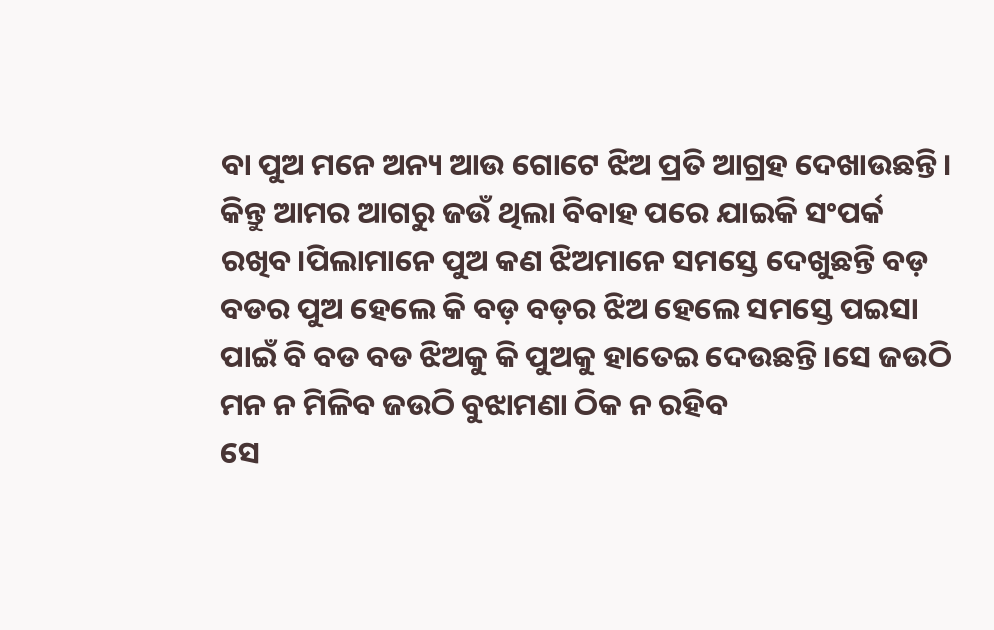ବା ପୁଅ ମନେ ଅନ୍ୟ ଆଉ ଗୋଟେ ଝିଅ ପ୍ରତି ଆଗ୍ରହ ଦେଖାଉଛନ୍ତି।
କିନ୍ତୁ ଆମର ଆଗରୁ ଜଉଁ ଥିଲା ବିବାହ ପରେ ଯାଇକି ସଂପର୍କ ରଖିବ।ପିଲାମାନେ ପୁଅ କଣ ଝିଅମାନେ ସମସ୍ତେ ଦେଖୁଛନ୍ତି ବଡ଼ ବଡର ପୁଅ ହେଲେ କି ବଡ଼ ବଡ଼ର ଝିଅ ହେଲେ ସମସ୍ତେ ପଇସା ପାଇଁ ବି ବଡ ବଡ ଝିଅକୁ କି ପୁଅକୁ ହାତେଇ ଦେଉଛନ୍ତି।ସେ ଜଉଠି ମନ ନ ମିଳିବ ଜଉଠି ବୁଝାମଣା ଠିକ ନ ରହିବ
ସେ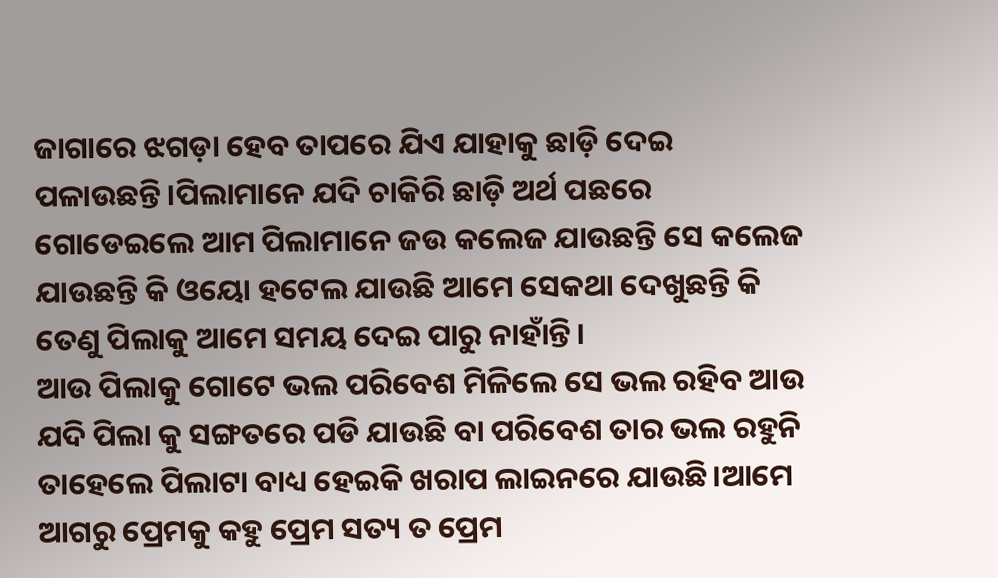ଜାଗାରେ ଝଗଡ଼ା ହେବ ତାପରେ ଯିଏ ଯାହାକୁ ଛାଡ଼ି ଦେଇ ପଳାଉଛନ୍ତି।ପିଲାମାନେ ଯଦି ଚାକିରି ଛାଡ଼ି ଅର୍ଥ ପଛରେ ଗୋଡେଇଲେ ଆମ ପିଲାମାନେ ଜଉ କଲେଜ ଯାଉଛନ୍ତି ସେ କଲେଜ ଯାଉଛନ୍ତି କି ଓୟୋ ହଟେଲ ଯାଉଛି ଆମେ ସେକଥା ଦେଖୁଛନ୍ତି କି ତେଣୁ ପିଲାକୁ ଆମେ ସମୟ ଦେଇ ପାରୁ ନାହାଁନ୍ତି।
ଆଉ ପିଲାକୁ ଗୋଟେ ଭଲ ପରିବେଶ ମିଳିଲେ ସେ ଭଲ ରହିବ ଆଉ ଯଦି ପିଲା କୁ ସଙ୍ଗତରେ ପଡି ଯାଉଛି ବା ପରିବେଶ ତାର ଭଲ ରହୁନି ତାହେଲେ ପିଲାଟା ବାଧ୍ୟ ହେଇକି ଖରାପ ଲାଇନରେ ଯାଉଛି।ଆମେ ଆଗରୁ ପ୍ରେମକୁ କହୁ ପ୍ରେମ ସତ୍ୟ ତ ପ୍ରେମ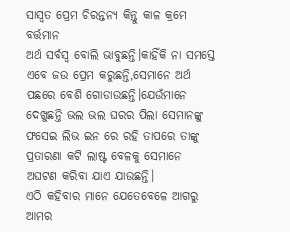ସାସ୍ୱତ ପ୍ରେମ ଚିରନ୍ତନ୍ୟ କିନ୍ତୁ କାଳ କ୍ରମେ ବର୍ତ୍ତମାନ
ଅର୍ଥ ସର୍ବସ୍ବ ବୋଲି ଭାବୁଛନ୍ତି।କାହିଁକି ନା ସମସ୍ତେ ଏବେ ଜଉ ପ୍ରେମ କରୁଛନ୍ତି,ସେମାନେ ଅର୍ଥ ପଛରେ ବେଶି ଗୋଡାଉଛନ୍ତି।ଯେଉଁମାନେ ଦେଖୁଛନ୍ତି ଭଲ ଭଲ ଘରର ପିଲା ସେମାନଙ୍କୁ ଫସେଇ ଲିଭ ଇନ ରେ ରହି ତାପରେ ତାଙ୍କୁ ପ୍ରତାରଣା କଟି ଲାଷ୍ଟ ବେଳକୁ ସେମାନେ ଅଘଟଣ କରିବା ଯାଏ ଯାଉଛନ୍ତି।
ଏଠି କହିବାର ମାନେ ଯେତେବେଳେ ଆଗରୁ ଆମର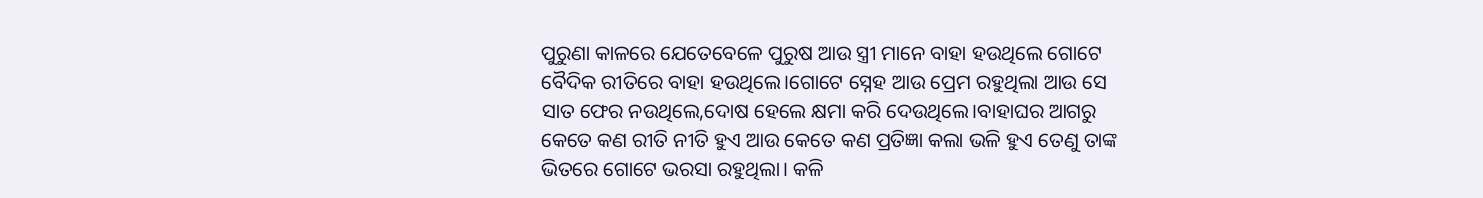ପୁରୁଣା କାଳରେ ଯେତେବେଳେ ପୁରୁଷ ଆଉ ସ୍ତ୍ରୀ ମାନେ ବାହା ହଉଥିଲେ ଗୋଟେ ବୈଦିକ ରୀତିରେ ବାହା ହଉଥିଲେ।ଗୋଟେ ସ୍ନେହ ଆଉ ପ୍ରେମ ରହୁଥିଲା ଆଉ ସେ ସାତ ଫେର ନଉଥିଲେ,ଦୋଷ ହେଲେ କ୍ଷମା କରି ଦେଉଥିଲେ।ବାହାଘର ଆଗରୁ
କେତେ କଣ ରୀତି ନୀତି ହୁଏ ଆଉ କେତେ କଣ ପ୍ରତିଜ୍ଞା କଲା ଭଳି ହୁଏ ତେଣୁ ତାଙ୍କ ଭିତରେ ଗୋଟେ ଭରସା ରହୁଥିଲା। କଳି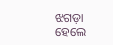ଝଗଡ଼ା ହେଲେ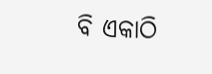ବି ଏକାଠି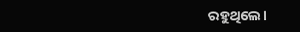ରହୁଥିଲେ।